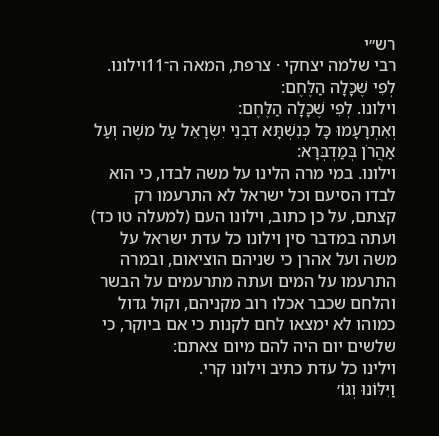רש״י
רבי שלמה יצחקי · צרפת, המאה ה־11וילונו. לְפִי שֶׁכָּלָה הַלֶּחֶם:
וילונו. לְפִי שֶׁכָּלָה הַלֶּחֶם:
וְאִתְרָעָמוּ כָּל כְּנִשְׁתָּא דִבְנֵי יִשְׂרָאֵל עַל משֶׁה וְעַל אַהֲרֹן בְּמַדְבְּרָא:
וילונו. במי מרה הלינו על משה לבדו, כי הוא לבדו הסיעם וכל ישראל לא התרעמו רק קצתם, על כן כתוב, וילונו העם (למעלה טו כד) ועתה במדבר סין וילונו כל עדת ישראל על משה ועל אהרן כי שניהם הוציאום, ובמרה התרעמו על המים ועתה מתרעמים על הבשר והלחם שכבר אכלו רוב מקניהם, וקול גדול כמוהו לא ימצאו לחם לקנות כי אם ביוקר, כי שלשים יום היה להם מיום צאתם:
וילינו כל עדת כתיב וילונו קרי.
וַיִּלּוֹנוּ וְגוֹ׳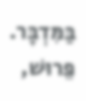בַּמִּדְבָּר. פֵּרוּשׁ,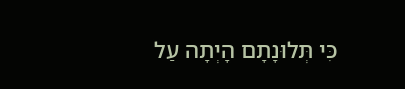כִּי תְּלוּנָתָם הָיְתָה עַל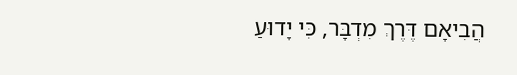הֲבִיאָם דֶּרֶךְ מִדְבָּר, כִּי יָדוּעַ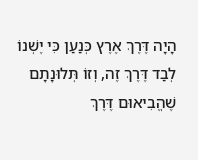הָיָה דֶּרֶךְ אֶרֶץ כְּנַעַן כִּי יֶשְׁנוֹ לְבַד דֶּרֶךְ זֶה, וְזוֹ תְּלוּנָתָם שֶׁהֱבִיאוּם דֶּרֶךְ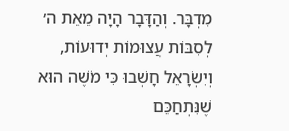מִדְבָּר. וְהַדָּבָר הָיָה מֵאֵת ה׳ לְסִבּוֹת עֲצוּמוֹת יְדוּעוֹת, וְיִשְׂרָאֵל חָשְׁבוּ כִּי מֹשֶׁה הוּא שֶׁנִּתְחַכֵּם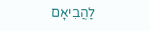לַהֲבִיאָם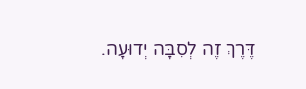דֶּרֶךְ זֶה לְסִבָּה יְדוּעָה.